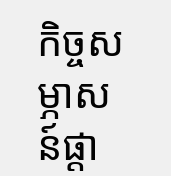កិច្ចសម្ភាសន៍ផ្ដា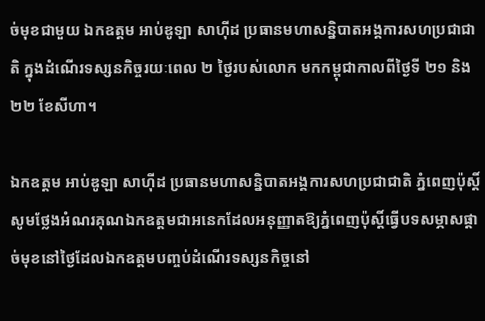ច់មុខជាមួយ ឯកឧត្តម អាប់ឌូឡា សាហ៊ីដ ប្រធានមហាសន្និបាតអង្គការសហប្រជាជាតិ ក្នុងដំណើរទស្សនកិច្ចរយៈពេល ២ ថ្ងៃរបស់លោក មកកម្ពុជាកាលពីថ្ងៃទី ២១ និង ២២ ខែសីហា។

ឯកឧត្តម អាប់ឌូឡា សាហ៊ីដ ប្រធានមហាសន្និបាតអង្គការសហប្រជាជាតិ ភ្នំពេញប៉ុស្តិ៍សូមថ្លែងអំណរគុណឯកឧត្តមជាអនេកដែលអនុញ្ញាតឱ្យភ្នំពេញប៉ុស្តិ៍ធ្វើបទសម្ភាសផ្ដាច់មុខនៅថ្ងៃដែលឯកឧត្តមបញ្ចប់ដំណើរទស្សនកិច្ចនៅ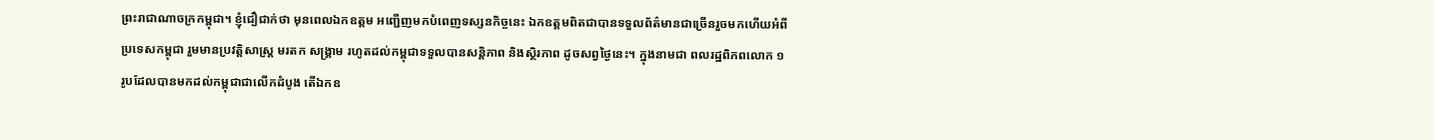ព្រះរាជាណាចក្រកម្ពុជា។ ខ្ញុំជឿជាក់ថា មុនពេលឯកឧត្តម អញ្ជើញមកបំពេញទស្សនកិច្ចនេះ ឯកឧត្តមពិតជាបានទទួលព័ត៌មានជាច្រើនរួចមកហើយអំពីប្រទេសកម្ពុជា រួមមានប្រវត្តិសាស្ត្រ មរតក សង្គ្រាម រហូតដល់កម្ពុជាទទួលបានសន្តិភាព និងស្ថិរភាព ដូចសព្វថ្ងៃនេះ។ ក្នុងនាមជា ពលរដ្ឋពិភពលោក ១ រូបដែលបានមកដល់កម្ពុជាជាលើកដំបូង តើឯកឧ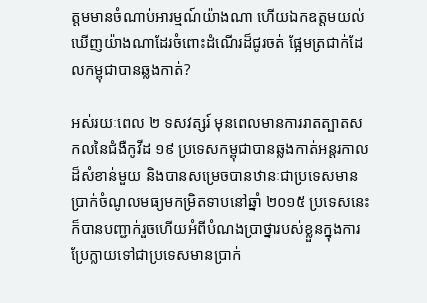ត្តមមានចំណាប់អារម្មណ៍យ៉ាងណា ហើយឯកឧត្តមយល់ឃើញយ៉ាងណាដែរចំពោះដំណើរដ៏ជូរចត់ ផ្អែមត្រជាក់ដែលកម្ពុជាបានឆ្លងកាត់?

អស់រយៈពេល ២ ទសវត្សរ៍ មុនពេលមានការរាតត្បាតសកលនៃជំងឺកូវីដ ១៩ ប្រទេសកម្ពុជាបានឆ្លងកាត់អន្តរកាលដ៏សំខាន់មួយ និងបានសម្រេចបានឋានៈជាប្រទេសមានប្រាក់ចំណូលមធ្យមកម្រិតទាបនៅឆ្នាំ ២០១៥ ប្រទេសនេះក៏បានបញ្ជាក់រួចហើយអំពីបំណងប្រាថ្នារបស់ខ្លួនក្នុងការប្រែក្លាយទៅជាប្រទេសមានប្រាក់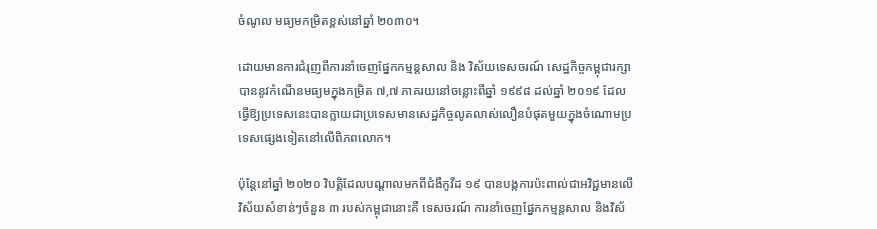ចំណូល មធ្យមកម្រិតខ្ពស់នៅឆ្នាំ ២០៣០។

ដោយមានការជំរុញពីការនាំចេញផ្នែកកម្មន្តសាល និង វិស័យទេសចរណ៍ សេដ្ឋកិច្ចកម្ពុជារក្សាបាននូវកំណើនមធ្យមក្នុងកម្រិត ៧,៧ ភាគរយនៅចន្លោះពីឆ្នាំ ១៩៩៨ ដល់ឆ្នាំ ២០១៩ ដែលធ្វើឱ្យប្រទេសនេះបានក្លាយជាប្រទេសមានសេដ្ឋកិច្ចលូតលាស់លឿនបំផុតមួយក្នុងចំណោមប្រទេសផ្សេងទៀតនៅលើពិភពលោក។

ប៉ុន្តែនៅឆ្នាំ ២០២០ វិបត្តិដែលបណ្ដាលមកពីជំងឺកូវីដ ១៩ បានបង្កការប៉ះពាល់ជាអវិជ្ជមានលើវិស័យសំខាន់ៗចំនួន ៣ របស់កម្ពុជានោះគឺ ទេសចរណ៍ ការនាំចេញផ្នែកកម្មន្តសាល និងវិស័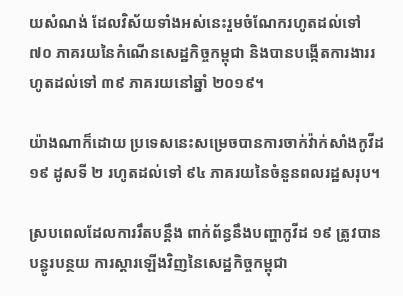យសំណង់ ដែលវិស័យទាំងអស់នេះរួមចំណែករហូតដល់ទៅ ៧០ ភាគរយនៃកំណើនសេដ្ឋកិច្ចកម្ពុជា និងបានបង្កើតការងាររហូតដល់ទៅ ៣៩ ភាគរយនៅឆ្នាំ ២០១៩។

យ៉ាងណាក៏ដោយ ប្រទេសនេះសម្រេចបានការចាក់វ៉ាក់សាំងកូវីដ ១៩ ដូសទី ២ រហូតដល់ទៅ ៩៤ ភាគរយនៃចំនួនពលរដ្ឋសរុប។

ស្របពេលដែលការរឹតបន្តឹង ពាក់ព័ន្ធនឹងបញ្ហាកូវីដ ១៩ ត្រូវបានបន្ធូរបន្ថយ ការស្ដារឡើងវិញនៃសេដ្ឋកិច្ចកម្ពុជា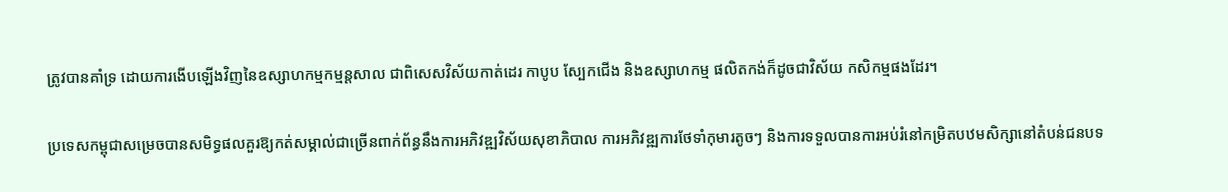ត្រូវបានគាំទ្រ ដោយការងើបឡើងវិញនៃឧស្សាហកម្មកម្មន្តសាល ជាពិសេសវិស័យកាត់ដេរ កាបូប ស្បែកជើង និងឧស្សាហកម្ម ផលិតកង់ក៏ដូចជាវិស័យ កសិកម្មផងដែរ។

ប្រទេសកម្ពុជាសម្រេចបានសមិទ្ធផលគួរឱ្យកត់សម្គាល់ជាច្រើនពាក់ព័ន្ធនឹងការអភិវឌ្ឍវិស័យសុខាភិបាល ការអភិវឌ្ឍការថែទាំកុមារតូចៗ និងការទទួលបានការអប់រំនៅកម្រិតបឋមសិក្សានៅតំបន់ជនបទ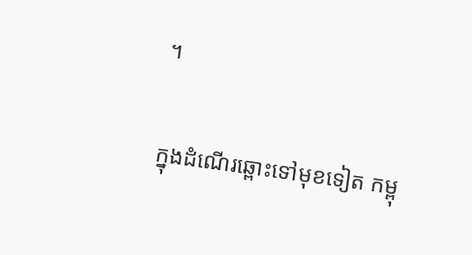។

ក្នុងដំណើរឆ្ពោះទៅមុខទៀត កម្ពុ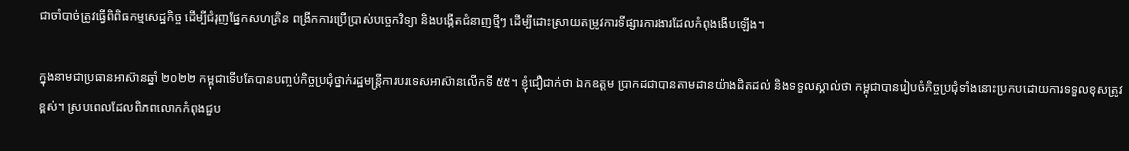ជាចាំបាច់ត្រូវធ្វើពិពិធកម្មសេដ្ឋកិច្ច ដើម្បីជំរុញផ្នែកសហគ្រិន ពង្រីកការប្រើប្រាស់បច្ចេកវិទ្យា និងបង្កើតជំនាញថ្មីៗ ដើម្បីដោះស្រាយតម្រូវការទីផ្សារការងារដែលកំពុងងើបឡើង។

ក្នុងនាមជាប្រធានអាស៊ានឆ្នាំ ២០២២ កម្ពុជាទើបតែបានបញ្ចប់កិច្ចប្រជុំថ្នាក់រដ្ឋមន្ត្រីការបរទេសអាស៊ានលើកទី ៥៥។ ខ្ញុំជឿជាក់ថា ឯកឧត្តម ប្រាកដជាបានតាមដានយ៉ាងដិតដល់ និងទទួលស្គាល់ថា កម្ពុជាបានរៀបចំកិច្ចប្រជុំទាំងនោះប្រកបដោយការទទួលខុសត្រូវខ្ពស់។ ស្របពេលដែលពិភពលោកកំពុងជួប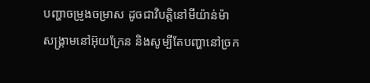បញ្ហាចម្រូងចម្រាស ដូចជាវិបត្តិនៅមីយ៉ាន់ម៉ា សង្គ្រាមនៅអ៊ុយក្រែន និងសូម្បីតែបញ្ហានៅច្រក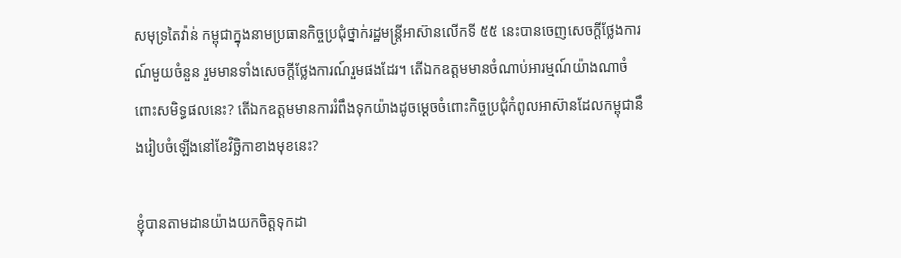សមុទ្រតៃវ៉ាន់ កម្ពុជាក្នុងនាមប្រធានកិច្ចប្រជុំថ្នាក់រដ្ឋមន្ត្រីអាស៊ានលើកទី ៥៥ នេះបានចេញសេចក្ដីថ្លែងការណ៍មួយចំនួន រួមមានទាំងសេចក្ដីថ្លែងការណ៍រួមផងដែរ។ តើឯកឧត្តមមានចំណាប់អារម្មណ៍យ៉ាងណាចំពោះសមិទ្ធផលនេះ? តើឯកឧត្តមមានការរំពឹងទុកយ៉ាងដូចម្ដេចចំពោះកិច្ចប្រជុំកំពូលអាស៊ានដែលកម្ពុជានឹងរៀបចំឡើងនៅខែវិច្ឆិកាខាងមុខនេះ?

ខ្ញុំបានតាមដានយ៉ាងយកចិត្តទុកដា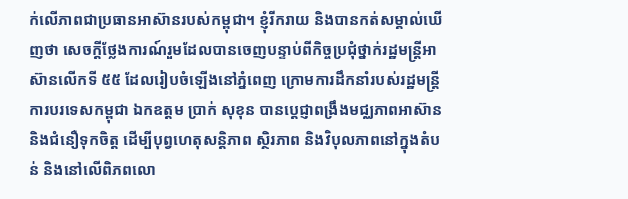ក់លើភាពជាប្រធានអាស៊ានរបស់កម្ពុជា។ ខ្ញុំរីករាយ និងបានកត់សម្គាល់ឃើញថា សេចក្ដីថ្លែងការណ៍រួមដែលបានចេញបន្ទាប់ពីកិច្ចប្រជុំថ្នាក់រដ្ឋមន្ត្រីអាស៊ានលើកទី ៥៥ ដែលរៀបចំឡើងនៅភ្នំពេញ ក្រោមការដឹកនាំរបស់រដ្ឋមន្ត្រីការបរទេសកម្ពុជា ឯកឧត្តម ប្រាក់ សុខុន បានប្ដេជ្ញាពង្រឹងមជ្ឈភាពអាស៊ាន និងជំនឿទុកចិត្ត ដើម្បីបុព្វហេតុសន្តិភាព ស្ថិរភាព និងវិបុលភាពនៅក្នុងតំបន់ និងនៅលើពិភពលោ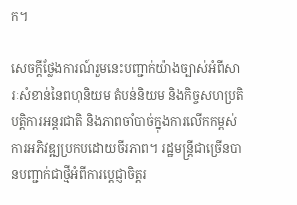ក។

សេចក្ដីថ្លែងការណ៍រួមនេះបញ្ជាក់យ៉ាងច្បាស់អំពីសារៈសំខាន់នៃពហុនិយម តំបន់និយម និងកិច្ចសហប្រតិបត្តិការអន្តរជាតិ និងភាពចាំបាច់ក្នុងការលើកកម្ពស់ការអភិវឌ្ឍប្រកបដោយចីរភាព។ រដ្ឋមន្ត្រីជាច្រើនបានបញ្ជាក់ជាថ្មីអំពីការប្ដេជ្ញាចិត្តរ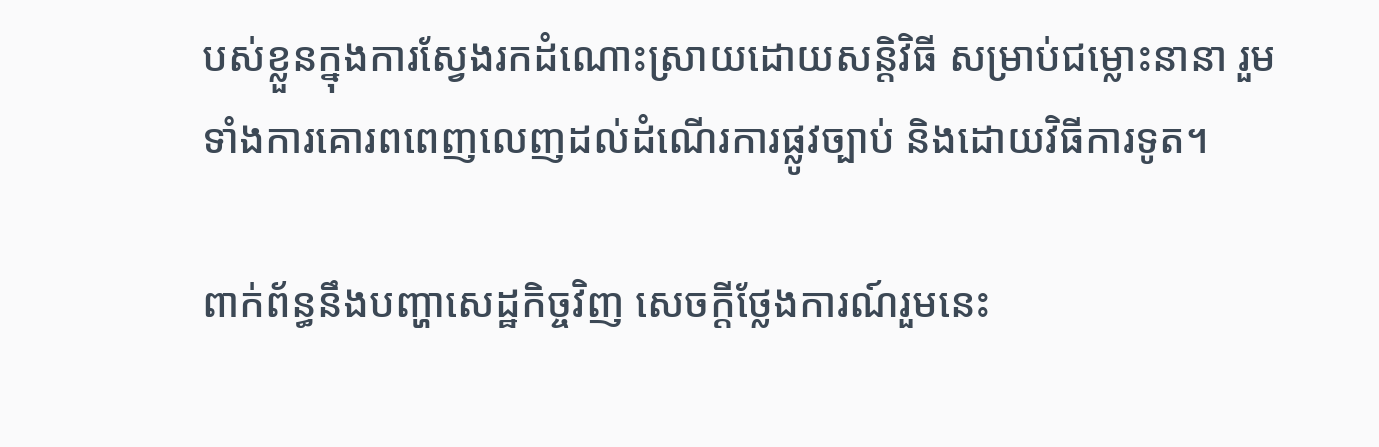បស់ខ្លួនក្នុងការស្វែងរកដំណោះស្រាយដោយសន្តិវិធី សម្រាប់ជម្លោះនានា រួមទាំងការគោរពពេញលេញដល់ដំណើរការផ្លូវច្បាប់ និងដោយវិធីការទូត។

ពាក់ព័ន្ធនឹងបញ្ហាសេដ្ឋកិច្ចវិញ សេចក្ដីថ្លែងការណ៍រួមនេះ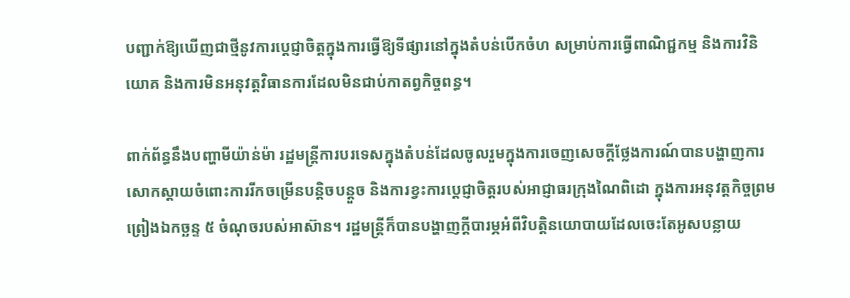បញ្ជាក់ឱ្យឃើញជាថ្មីនូវការប្ដេជ្ញាចិត្តក្នុងការធ្វើឱ្យទីផ្សារនៅក្នុងតំបន់បើកចំហ សម្រាប់ការធ្វើពាណិជ្ជកម្ម និងការវិនិយោគ និងការមិនអនុវត្តវិធានការដែលមិនជាប់កាតព្វកិច្ចពន្ធ។

ពាក់ព័ន្ធនឹងបញ្ហាមីយ៉ាន់ម៉ា រដ្ឋមន្ត្រីការបរទេសក្នុងតំបន់ដែលចូលរួមក្នុងការចេញសេចក្ដីថ្លែងការណ៍បានបង្ហាញការសោកស្ដាយចំពោះការរីកចម្រើនបន្តិចបន្តួច និងការខ្វះការប្ដេជ្ញាចិត្តរបស់អាជ្ញាធរក្រុងណៃពិដោ ក្នុងការអនុវត្តកិច្ចព្រមព្រៀងឯកច្ឆន្ទ ៥ ចំណុចរបស់អាស៊ាន។ រដ្ឋមន្ត្រីក៏បានបង្ហាញក្ដីបារម្ភអំពីវិបត្តិនយោបាយដែលចេះតែអូសបន្លាយ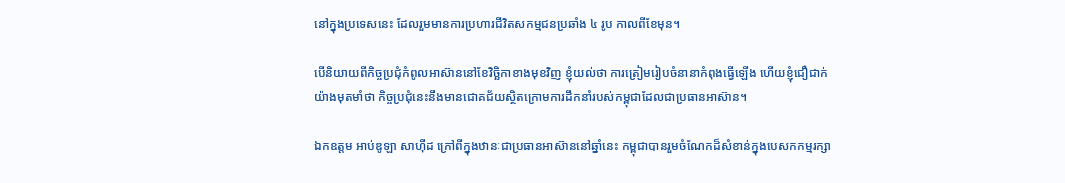នៅក្នុងប្រទេសនេះ ដែលរួមមានការប្រហារជីវិតសកម្មជនប្រឆាំង ៤ រូប កាលពីខែមុន។

បើនិយាយពីកិច្ចប្រជុំកំពូលអាស៊ាននៅខែវិច្ឆិកាខាងមុខវិញ ខ្ញុំយល់ថា ការត្រៀមរៀបចំនានាកំពុងធ្វើឡើង ហើយខ្ញុំជឿជាក់យ៉ាងមុតមាំថា កិច្ចប្រជុំនេះនឹងមានជោគជ័យស្ថិតក្រោមការដឹកនាំរបស់កម្ពុជាដែលជាប្រធានអាស៊ាន។

ឯកឧត្តម អាប់ឌូឡា សាហ៊ីដ ក្រៅពីក្នុងឋានៈជាប្រធានអាស៊ាននៅឆ្នាំនេះ កម្ពុជាបានរួមចំណែកដ៏សំខាន់ក្នុងបេសកកម្មរក្សា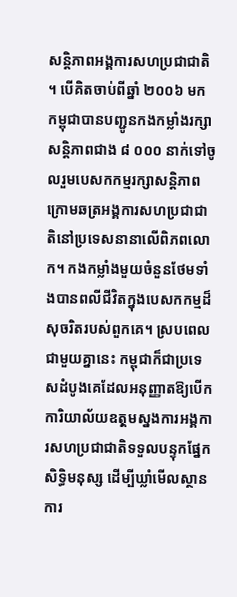សន្តិភាពអង្គការសហប្រជាជាតិ។ បើគិតចាប់ពីឆ្នាំ ២០០៦ មក កម្ពុជាបានបញ្ជូនកងកម្លាំងរក្សាសន្តិភាពជាង ៨ ០០០ នាក់ទៅចូលរួមបេសកកម្មរក្សាសន្តិភាពក្រោមឆត្រអង្គការសហប្រជាជាតិនៅប្រទេសនានាលើពិភពលោក។ កងកម្លាំងមួយចំនួនថែមទាំងបានពលីជីវិតក្នុងបេសកកម្មដ៏សុចរិតរបស់ពួកគេ។ ស្របពេលជាមួយគ្នានេះ កម្ពុជាក៏ជាប្រទេសដំបូងគេដែលអនុញ្ញាតឱ្យបើកការិយាល័យឧតុ្តមស្នងការអង្គការសហប្រជាជាតិទទួលបន្ទុកផ្នែកសិទ្ធិមនុស្ស ដើម្បីឃ្លាំមើលស្ថានការ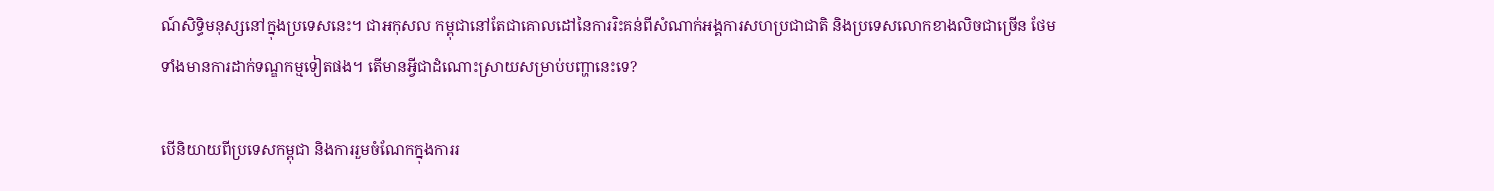ណ៍សិទ្ធិមនុស្សនៅក្នុងប្រទេសនេះ។ ជាអកុសល កម្ពុជានៅតែជាគោលដៅនៃការរិះគន់ពីសំណាក់អង្គការសហប្រជាជាតិ និងប្រទេសលោកខាងលិចជាច្រើន ថែមទាំងមានការដាក់ទណ្ឌកម្មទៀតផង។ តើមានអ្វីជាដំណោះស្រាយសម្រាប់បញ្ហានេះទេ?

បើនិយាយពីប្រទេសកម្ពុជា និងការរួមចំណែកក្នុងការរ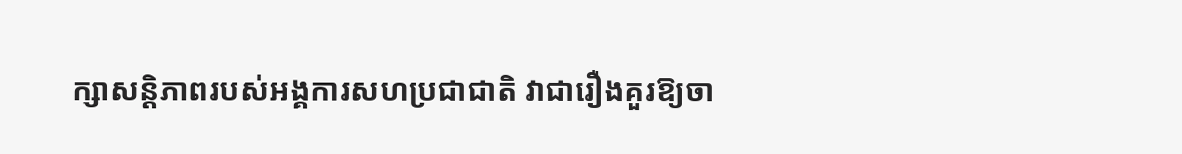ក្សាសន្តិភាពរបស់អង្គការសហប្រជាជាតិ វាជារឿងគួរឱ្យចា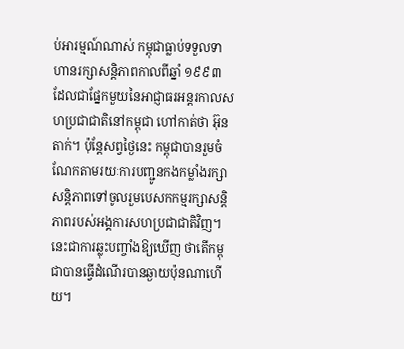ប់អារម្មណ៍ណាស់ កម្ពុជាធ្លាប់ទទួលទាហានរក្សាសន្តិភាពកាលពីឆ្នាំ ១៩៩៣ ដែលជាផ្នែកមួយនៃអាជ្ញាធរអន្តរកាលសហប្រជាជាតិនៅកម្ពុជា ហៅកាត់ថា អ៊ុនតាក់។ ប៉ុន្តែសព្វថ្ងៃនេះ កម្ពុជាបានរួមចំណែកតាមរយៈការបញ្ជូនកងកម្លាំងរក្សាសន្តិភាពទៅចូលរួមបេសកកម្មរក្សាសន្តិភាពរបស់អង្គការសហប្រជាជាតិវិញ។ នេះជាការឆ្លុះបញ្ចាំងឱ្យឃើញ ថាតើកម្ពុជាបានធ្វើដំណើរបានឆ្ងាយប៉ុនណាហើយ។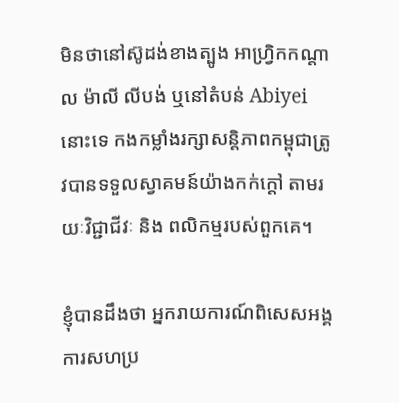មិនថានៅស៊ូដង់ខាងត្បូង អាហ្វ្រិកកណ្ដាល ម៉ាលី លីបង់ ឬនៅតំបន់ Abiyei នោះទេ កងកម្លាំងរក្សាសន្តិភាពកម្ពុជាត្រូវបានទទួលស្វាគមន៍យ៉ាងកក់ក្ដៅ តាមរយៈវិជ្ជាជីវៈ និង ពលិកម្មរបស់ពួកគេ។

ខ្ញុំបានដឹងថា អ្នករាយការណ៍ពិសេសអង្គការសហប្រ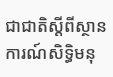ជាជាតិស្ដីពីស្ថានការណ៍សិទ្ធិមនុ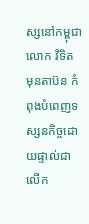ស្សនៅកម្ពុជា លោក វិទិត មុនតាប៊ន កំពុងបំពេញទស្សនកិច្ចដោយផ្ទាល់ជាលើក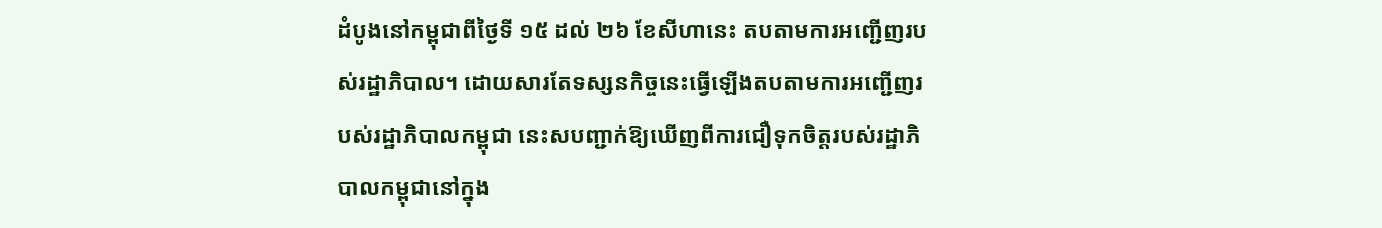ដំបូងនៅកម្ពុជាពីថ្ងៃទី ១៥ ដល់ ២៦ ខែសីហានេះ តបតាមការអញ្ជើញរបស់រដ្ឋាភិបាល។ ដោយសារតែទស្សនកិច្ចនេះធ្វើឡើងតបតាមការអញ្ជើញរបស់រដ្ឋាភិបាលកម្ពុជា នេះសបញ្ជាក់ឱ្យឃើញពីការជឿទុកចិត្តរបស់រដ្ឋាភិបាលកម្ពុជានៅក្នុង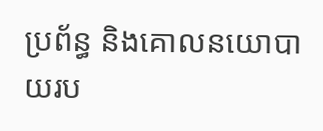ប្រព័ន្ធ និងគោលនយោបាយរប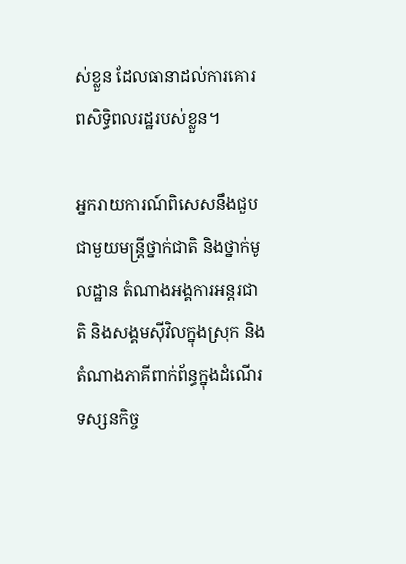ស់ខ្លួន ដែលធានាដល់ការគោរពសិទ្ធិពលរដ្ឋរបស់ខ្លួន។

អ្នករាយការណ៍ពិសេសនឹងជួបជាមួយមន្ត្រីថ្នាក់ជាតិ និងថ្នាក់មូលដ្ឋាន តំណាងអង្គការអន្តរជាតិ និងសង្គមស៊ីវិលក្នុងស្រុក និងតំណាងភាគីពាក់ព័ន្ធក្នុងដំណើរទស្សនកិច្ច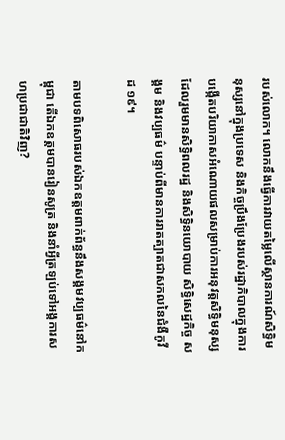របស់លោក។ លោកនឹងធ្វើការវាយតម្លៃលើស្ថានការណ៍សិទ្ធិមនុស្សនៅក្នុងប្រទេស និងកិច្ចប្រឹងប្រែងរបស់រដ្ឋាភិបាលក្នុងការបង្កើតបរិយាកាសអំណោយផលសម្រាប់ការអនុវត្តសិទ្ធិមនុស្ស ដែលរួមមានសិទ្ធិពលរដ្ឋ និងសិទ្ធិនយោបាយ សិទ្ធិសេដ្ឋកិច្ច សង្គម និងវប្បធម៌ បន្ទាប់ពីមានការរាតត្បាតជាសកលនៃជំងឺកូវីដ ១៩។

តាមបទពិសោធរបស់ឯកឧត្តមពាក់ព័ន្ធនឹងសង្គមវប្បធម៌នៅកម្ពុជា តើឯកឧត្តមបានរៀនសូត្រ និងនាំអ្វីត្រឡប់ទៅអង្គការសហប្រជាជាតិវិញ?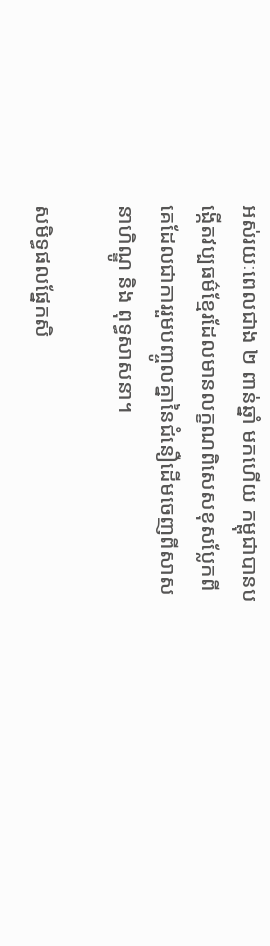អស់រយៈពេលជាង ២ ពាន់ឆ្នាំ មកហើយ កម្ពុជាបានបង្កើតវប្បធម៌ខ្មែរដែលមានលក្ខណពិសេសខុសប្លែកពីគេដែលជាការរួមបញ្ចូលគ្នានៃជំនឿដើមចេញពីសាសនាហិណ្ឌូ និង ពុទ្ធសាសនា។

សមិទ្ធផលផ្នែកសិ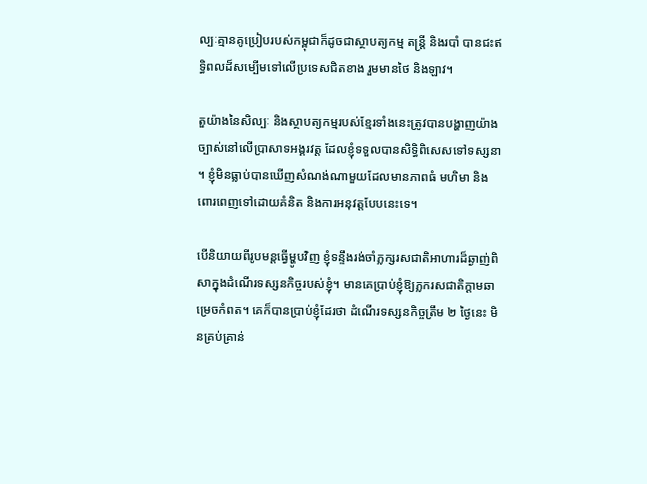ល្បៈគ្មានគូប្រៀបរបស់កម្ពុជាក៏ដូចជាស្ថាបត្យកម្ម តន្ត្រី និងរបាំ បានជះឥទ្ធិពលដ៏សម្បើមទៅលើប្រទេសជិតខាង រួមមានថៃ និងឡាវ។

តួយ៉ាងនៃសិល្បៈ និងស្ថាបត្យកម្មរបស់ខ្មែរទាំងនេះត្រូវបានបង្ហាញយ៉ាងច្បាស់នៅលើប្រាសាទអង្គរវត្ត ដែលខ្ញុំទទួលបានសិទ្ធិពិសេសទៅទស្សនា។ ខ្ញុំមិនធ្លាប់បានឃើញសំណង់ណាមួយដែលមានភាពធំ មហិមា និងពោរពេញទៅដោយគំនិត និងការអនុវត្តបែបនេះទេ។

បើនិយាយពីរូបមន្តធ្វើម្ហូបវិញ ខ្ញុំទន្ទឹងរង់ចាំភ្លក្សរសជាតិអាហារដ៏ឆ្ងាញ់ពិសាក្នុងដំណើរទស្សនកិច្ចរបស់ខ្ញុំ។ មានគេប្រាប់ខ្ញុំឱ្យភ្លករសជាតិក្ដាមឆាម្រេចកំពត។ គេក៏បានប្រាប់ខ្ញុំដែរថា ដំណើរទស្សនកិច្ចត្រឹម ២ ថ្ងៃនេះ មិនគ្រប់គ្រាន់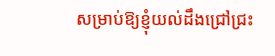សម្រាប់ឱ្យខ្ញុំយល់ដឹងជ្រៅជ្រះ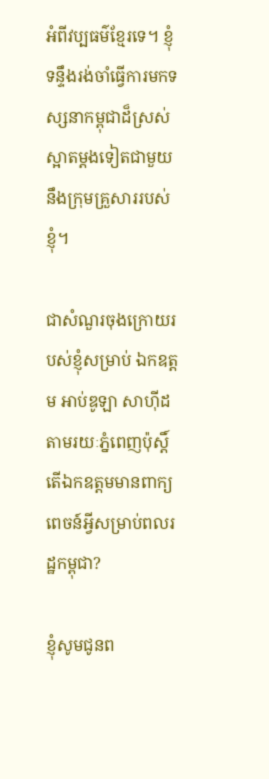អំពីវប្បធម៌ខ្មែរទេ។ ខ្ញុំទន្ទឹងរង់ចាំធ្វើការមកទស្សនាកម្ពុជាដ៏ស្រស់ស្អាតម្ដងទៀតជាមួយនឹងក្រុមគ្រួសាររបស់ខ្ញុំ។

ជាសំណួរចុងក្រោយរបស់ខ្ញុំសម្រាប់ ឯកឧត្តម អាប់ឌូឡា សាហ៊ីដ តាមរយៈភ្នំពេញប៉ុស្តិ៍ តើឯកឧត្តមមានពាក្យពេចន៍អ្វីសម្រាប់ពលរដ្ឋកម្ពុជា?

ខ្ញុំសូមជូនព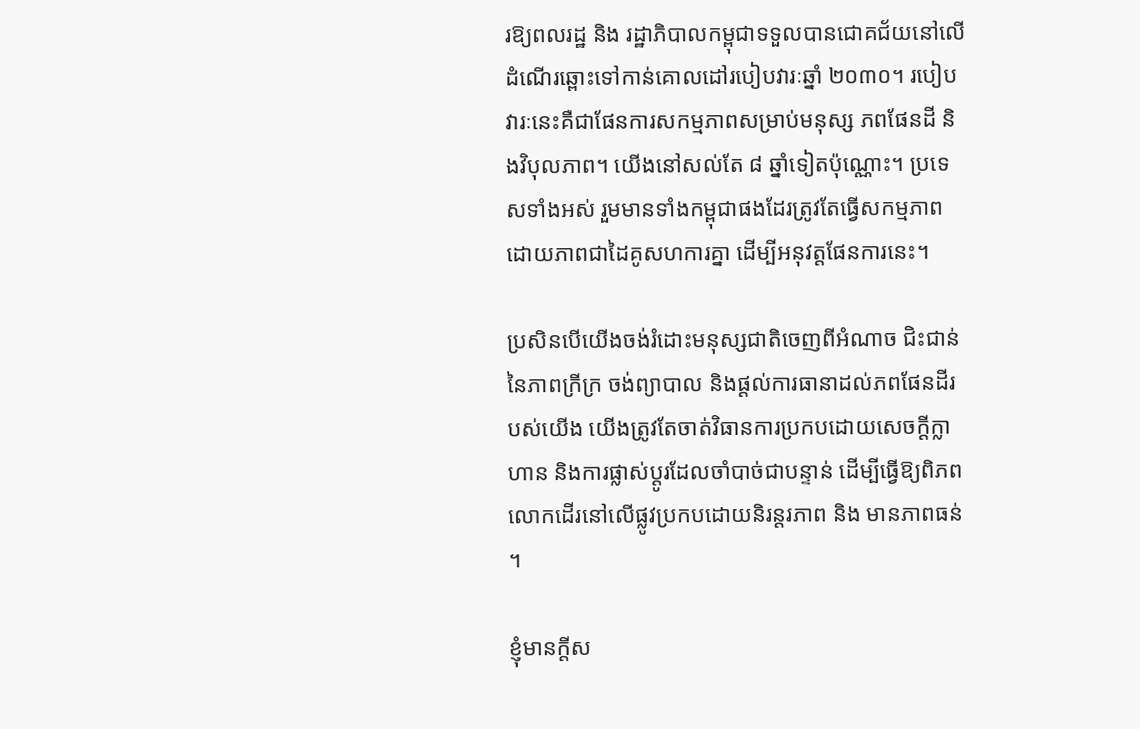រឱ្យពលរដ្ឋ និង រដ្ឋាភិបាលកម្ពុជាទទួលបានជោគជ័យនៅលើដំណើរឆ្ពោះទៅកាន់គោលដៅរបៀបវារៈឆ្នាំ ២០៣០។ របៀបវារៈនេះគឺជាផែនការសកម្មភាពសម្រាប់មនុស្ស ភពផែនដី និងវិបុលភាព។ យើងនៅសល់តែ ៨ ឆ្នាំទៀតប៉ុណ្ណោះ។ ប្រទេសទាំងអស់ រួមមានទាំងកម្ពុជាផងដែរត្រូវតែធ្វើសកម្មភាពដោយភាពជាដៃគូសហការគ្នា ដើម្បីអនុវត្តផែនការនេះ។

ប្រសិនបើយើងចង់រំដោះមនុស្សជាតិចេញពីអំណាច ជិះជាន់នៃភាពក្រីក្រ ចង់ព្យាបាល និងផ្ដល់ការធានាដល់ភពផែនដីរបស់យើង យើងត្រូវតែចាត់វិធានការប្រកបដោយសេចក្ដីក្លាហាន និងការផ្លាស់ប្ដូរដែលចាំបាច់ជាបន្ទាន់ ដើម្បីធ្វើឱ្យពិភពលោកដើរនៅលើផ្លូវប្រកបដោយនិរន្តរភាព និង មានភាពធន់។

ខ្ញុំមានក្ដីស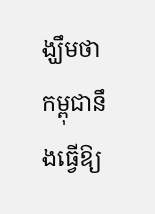ង្ឃឹមថា កម្ពុជានឹងធ្វើឱ្យ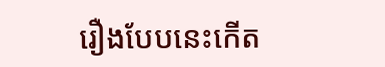រឿងបែបនេះកើត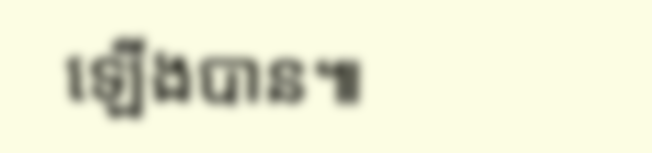ឡើងបាន៕